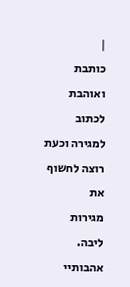|
כותבת ואוהבת לכתוב למגירה וכעת רוצה לחשוף את
מגירות ליבה.
אהבותיי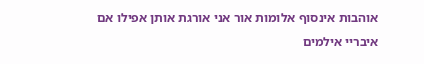אוהבות אינסוף אלומות אור אני אורגת אותן אפילו אם
איבריי אילמים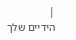|
הידיים שלך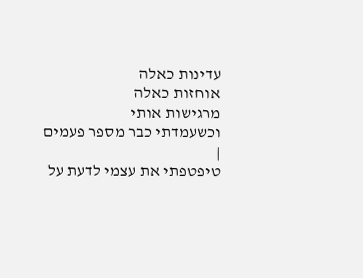עדינות כאלה
אוחזות כאלה
מרגישות אותי
וכשעמדתי כבר מספר פעמים
|
טיפטפתי את עצמי לדעת על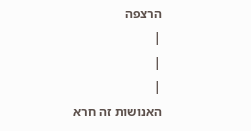הרצפה
|
|
|
האנושות זה חרא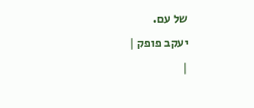של עם.
יעקב פופק |
|